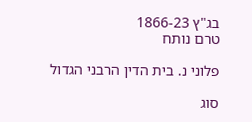בג"ץ 1866-23
טרם נותח

פלוני נ. בית הדין הרבני הגדול

סוג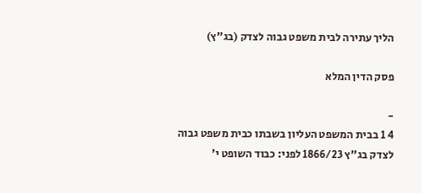הליך עתירה לבית משפט גבוה לצדק (בג"ץ)

פסק הדין המלא

-
4 1 בבית המשפט העליון בשבתו כבית משפט גבוה לצדק בג"ץ 1866/23 לפני: כבוד השופט י'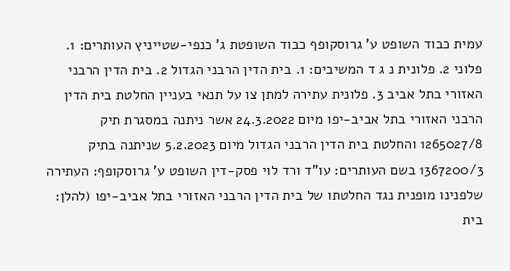עמית כבוד השופט ע' גרוסקופף כבוד השופטת ג' כנפי-שטייניץ העותרים: 1. פלוני 2. פלונית נ ג ד המשיבים: 1. בית הדין הרבני הגדול 2. בית הדין הרבני האזורי בתל אביב 3. פלונית עתירה למתן צו על תנאי בעניין החלטת בית הדין הרבני האזורי בתל אביב-יפו מיום 24.3.2022 אשר ניתנה במסגרת תיק 1265027/8 והחלטת בית הדין הרבני הגדול מיום 5.2.2023 שניתנה בתיק 1367200/3 בשם העותרים: עו"ד ורד לוי פסק-דין השופט ע' גרוסקופף: העתירה שלפנינו מופנית נגד החלטתו של בית הדין הרבני האזורי בתל אביב-יפו (להלן: בית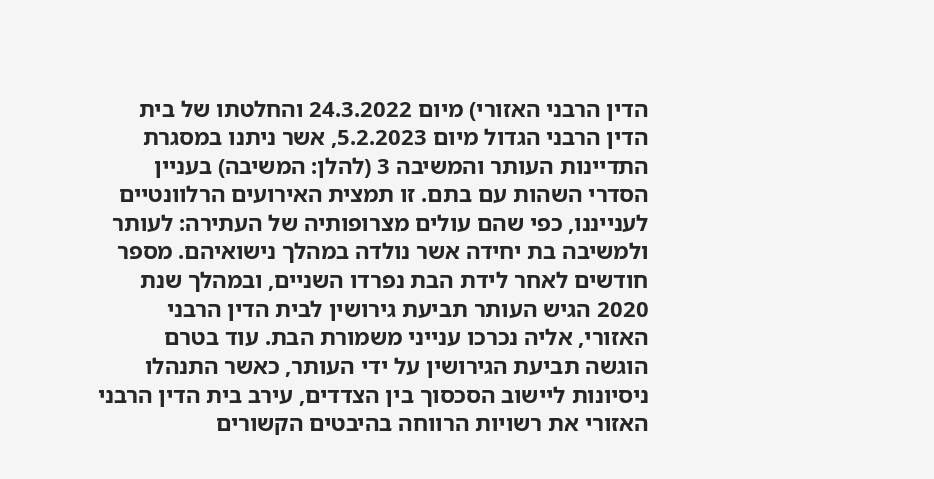הדין הרבני האזורי) מיום 24.3.2022 והחלטתו של בית הדין הרבני הגדול מיום 5.2.2023, אשר ניתנו במסגרת התדיינות העותר והמשיבה 3 (להלן: המשיבה) בעניין הסדרי השהות עם בתם. זו תמצית האירועים הרלוונטיים לענייננו, כפי שהם עולים מצרופותיה של העתירה: לעותר ולמשיבה בת יחידה אשר נולדה במהלך נישואיהם. מספר חודשים לאחר לידת הבת נפרדו השניים, ובמהלך שנת 2020 הגיש העותר תביעת גירושין לבית הדין הרבני האזורי, אליה נכרכו ענייני משמורת הבת. עוד בטרם הוגשה תביעת הגירושין על ידי העותר, כאשר התנהלו ניסיונות ליישוב הסכסוך בין הצדדים, עירב בית הדין הרבני האזורי את רשויות הרווחה בהיבטים הקשורים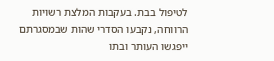לטיפול בבת. בעקבות המלצת רשויות הרווחה, נקבעו הסדרי שהות שבמסגרתם ייפגשו העותר ובתו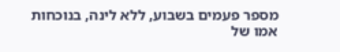מספר פעמים בשבוע, ללא לינה, בנוכחות אמו של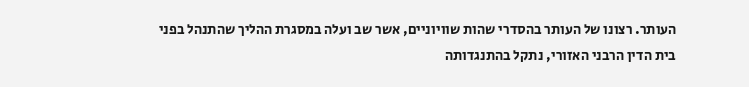העותר. רצונו של העותר בהסדרי שהות שוויוניים, אשר שב ועלה במסגרת ההליך שהתנהל בפני בית הדין הרבני האזורי, נתקל בהתנגדותה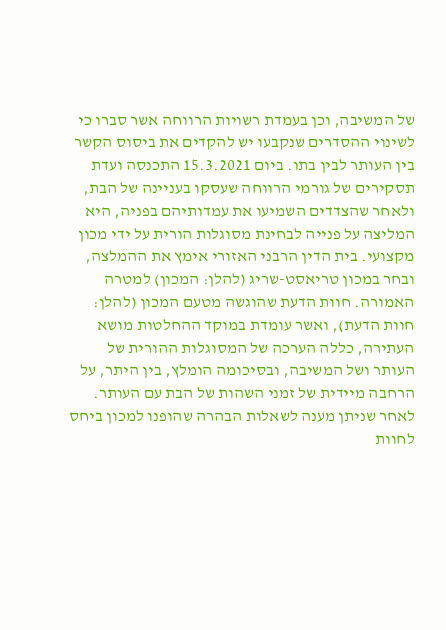של המשיבה, וכן בעמדת רשויות הרווחה אשר סברו כי לשינוי ההסדרים שנקבעו יש להקדים את ביסוס הקשר בין העותר לבין בתו. ביום 15.3.2021 התכנסה ועדת תסקירים של גורמי הרווחה שעסקו בעניינה של הבת, ולאחר שהצדדים השמיעו את עמדותיהם בפניה, היא המליצה על פנייה לבחינת מסוגלות הורית על ידי מכון מקצועי. בית הדין הרבני האזורי אימץ את ההמלצה, ובחר במכון טריאסט-שריג (להלן: המכון) למטרה האמורה. חוות הדעת שהוגשה מטעם המכון (להלן: חוות הדעת), ואשר עומדת במוקד ההחלטות מושא העתירה, כללה הערכה של המסוגלות ההורית של העותר ושל המשיבה, ובסיכומה הומלץ, בין היתר, על הרחבה מיידית של זמני השהות של הבת עם העותר. לאחר שניתן מענה לשאלות הבהרה שהופנו למכון ביחס לחוות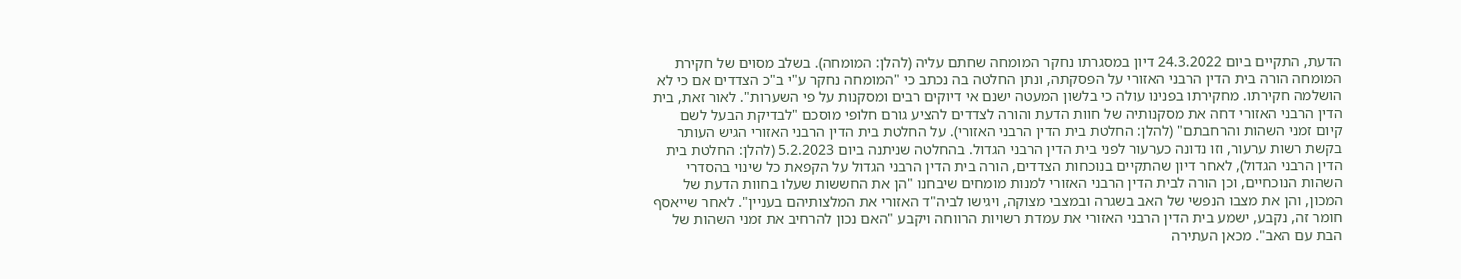הדעת, התקיים ביום 24.3.2022 דיון במסגרתו נחקר המומחה שחתם עליה (להלן: המומחה). בשלב מסוים של חקירת המומחה הורה בית הדין הרבני האזורי על הפסקתה, ונתן החלטה בה נכתב כי "המומחה נחקר ע"י ב"כ הצדדים אם כי לא הושלמה חקירתו. מחקירתו בפנינו עולה כי בלשון המעטה ישנם אי דיוקים רבים ומסקנות על פי השערות". לאור זאת, בית הדין הרבני האזורי דחה את מסקנותיה של חוות הדעת והורה לצדדים להציע גורם חלופי מוסכם "לבדיקת הבעל לשם קיום זמני השהות והרחבתם" (להלן: החלטת בית הדין הרבני האזורי). על החלטת בית הדין הרבני האזורי הגיש העותר בקשת רשות ערעור, וזו נדונה כערעור לפני בית הדין הרבני הגדול. בהחלטה שניתנה ביום 5.2.2023 (להלן: החלטת בית הדין הרבני הגדול), לאחר דיון שהתקיים בנוכחות הצדדים, הורה בית הדין הרבני הגדול על הקפאת כל שינוי בהסדרי השהות הנוכחיים, וכן הורה לבית הדין הרבני האזורי למנות מומחים שיבחנו "הן את החששות שעלו בחוות הדעת של המכון, והן את מצבו הנפשי של האב בשגרה ובמצבי מצוקה, ויגישו לביה"ד האזורי את המלצותיהם בעניין". לאחר שייאסף חומר זה, נקבע, ישמע בית הדין הרבני האזורי את עמדת רשויות הרווחה ויקבע "האם נכון להרחיב את זמני השהות של הבת עם האב". מכאן העתירה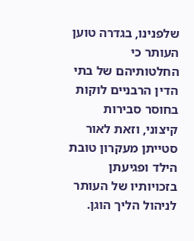שלפנינו, בגדרה טוען העותר כי החלטותיהם של בתי הדין הרבניים לוקות בחוסר סבירות קיצוני, וזאת לאור סטייתן מעקרון טובת הילד ופגיעתן בזכויותיו של העותר לניהול הליך הוגן.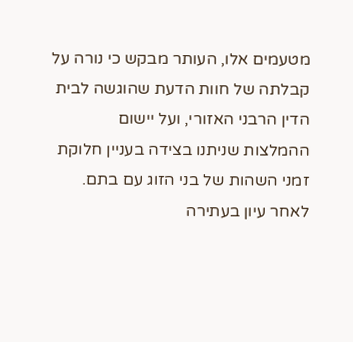מטעמים אלו, העותר מבקש כי נורה על קבלתה של חוות הדעת שהוגשה לבית הדין הרבני האזורי, ועל יישום ההמלצות שניתנו בצידה בעניין חלוקת זמני השהות של בני הזוג עם בתם. לאחר עיון בעתירה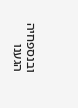ובנספחיה הגענו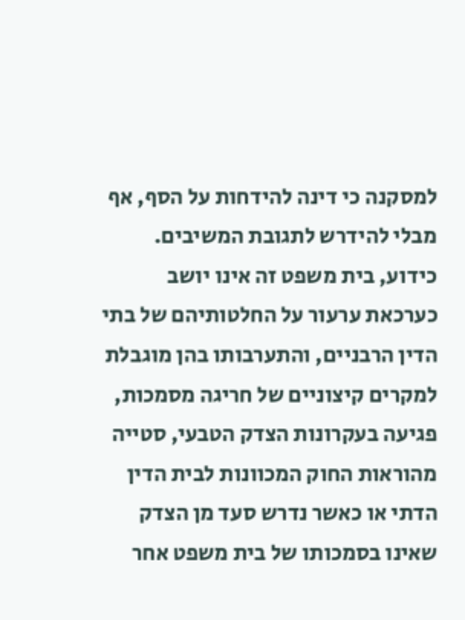למסקנה כי דינה להידחות על הסף, אף מבלי להידרש לתגובת המשיבים. כידוע, בית משפט זה אינו יושב כערכאת ערעור על החלטותיהם של בתי הדין הרבניים, והתערבותו בהן מוגבלת למקרים קיצוניים של חריגה מסמכות, פגיעה בעקרונות הצדק הטבעי, סטייה מהוראות החוק המכוונות לבית הדין הדתי או כאשר נדרש סעד מן הצדק שאינו בסמכותו של בית משפט אחר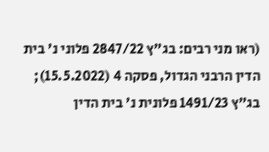(ראו מני רבים: בג"ץ 2847/22 פלוני נ' בית הדין הרבני הגדול, פסקה 4 (15.5.2022); בג"ץ 1491/23 פלונית נ' בית הדין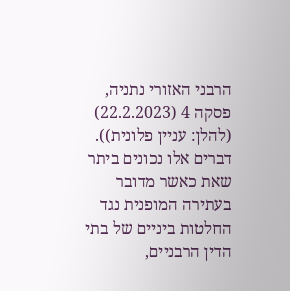הרבני האזורי נתניה, פסקה 4 (22.2.2023) (להלן: עניין פלונית)). דברים אלו נכונים ביתר שאת כאשר מדובר בעתירה המופנית נגד החלטות ביניים של בתי הדין הרבניים,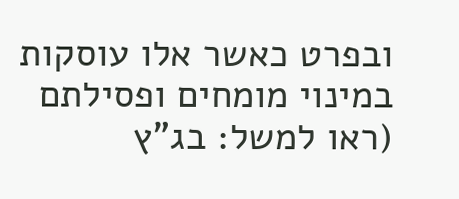ובפרט כאשר אלו עוסקות במינוי מומחים ופסילתם (ראו למשל: בג"ץ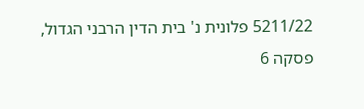5211/22 פלונית נ' בית הדין הרבני הגדול, פסקה 6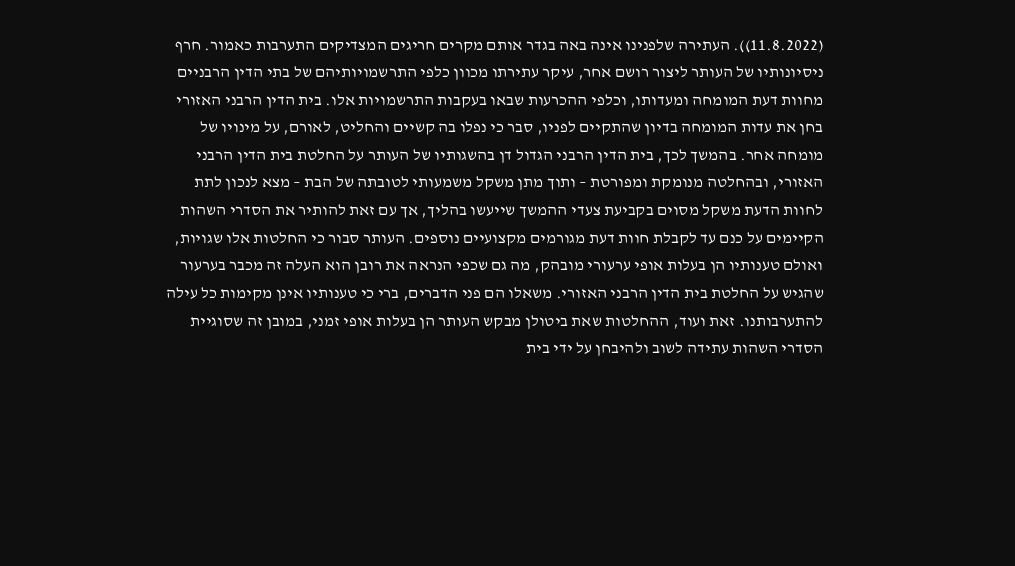(11.8.2022)). העתירה שלפנינו אינה באה בגדר אותם מקרים חריגים המצדיקים התערבות כאמור. חרף ניסיונותיו של העותר ליצור רושם אחר, עיקר עתירתו מכוון כלפי התרשמויותיהם של בתי הדין הרבניים מחוות דעת המומחה ומעדותו, וכלפי ההכרעות שבאו בעקבות התרשמויות אלו. בית הדין הרבני האזורי בחן את עדות המומחה בדיון שהתקיים לפניו, סבר כי נפלו בה קשיים והחליט, לאורם, על מינויו של מומחה אחר. בהמשך לכך, בית הדין הרבני הגדול דן בהשגותיו של העותר על החלטת בית הדין הרבני האזורי, ובהחלטה מנומקת ומפורטת – ותוך מתן משקל משמעותי לטובתה של הבת – מצא לנכון לתת לחוות הדעת משקל מסוים בקביעת צעדי ההמשך שייעשו בהליך, אך עם זאת להותיר את הסדרי השהות הקיימים על כנם עד לקבלת חוות דעת מגורמים מקצועיים נוספים. העותר סבור כי החלטות אלו שגויות, ואולם טענותיו הן בעלות אופי ערעורי מובהק, מה גם שכפי הנראה את רובן הוא העלה זה מכבר בערעור שהגיש על החלטת בית הדין הרבני האזורי. משאלו הם פני הדברים, ברי כי טענותיו אינן מקימות כל עילה להתערבותנו. זאת ועוד, ההחלטות שאת ביטולן מבקש העותר הן בעלות אופי זמני, במובן זה שסוגיית הסדרי השהות עתידה לשוב ולהיבחן על ידי בית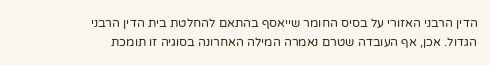הדין הרבני האזורי על בסיס החומר שייאסף בהתאם להחלטת בית הדין הרבני הגדול. אכן, אף העובדה שטרם נאמרה המילה האחרונה בסוגיה זו תומכת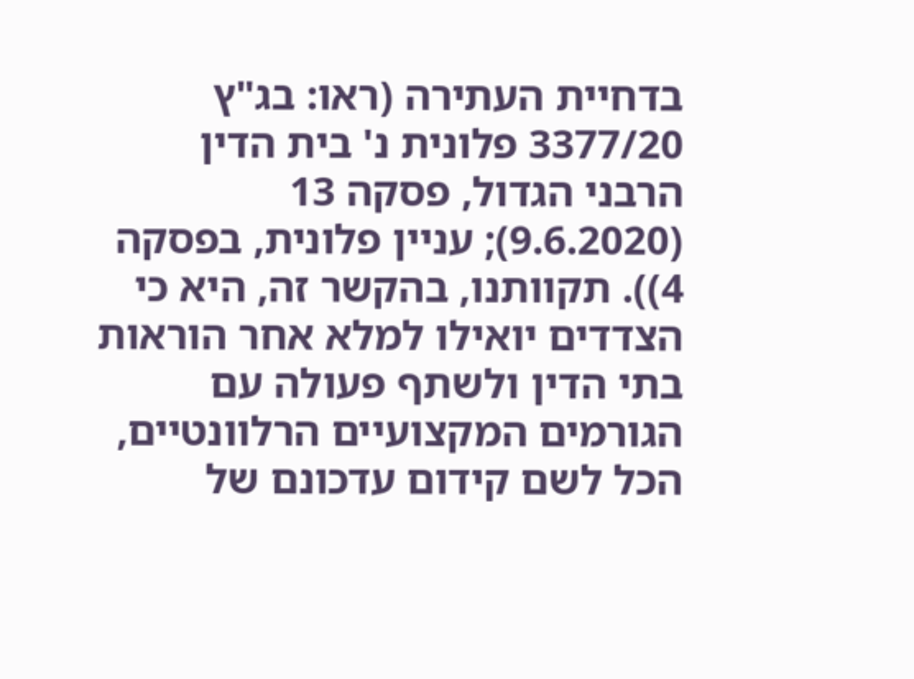בדחיית העתירה (ראו: בג"ץ 3377/20 פלונית נ' בית הדין הרבני הגדול, פסקה 13 (9.6.2020); עניין פלונית, בפסקה 4)). תקוותנו, בהקשר זה, היא כי הצדדים יואילו למלא אחר הוראות בתי הדין ולשתף פעולה עם הגורמים המקצועיים הרלוונטיים, הכל לשם קידום עדכונם של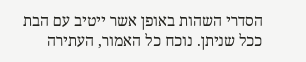הסדרי השהות באופן אשר ייטיב עם הבת ככל שניתן. נוכח כל האמור, העתירה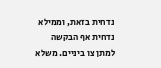נדחית בזאת, וממילא נדחית אף הבקשה למתן צו ביניים. משלא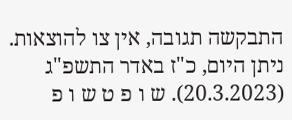התבקשה תגובה, אין צו להוצאות. ניתן היום, כ"ז באדר התשפ"ג (20.3.2023). ש ו פ ט ש ו פ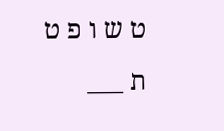ט ש ו פ ט ת ___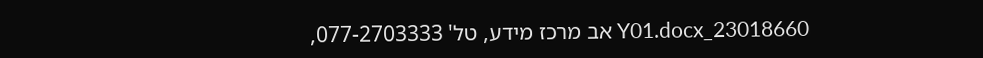23018660_Y01.docx אב מרכז מידע, טל' 077-2703333,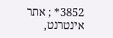3852* ; אתר אינטרנט,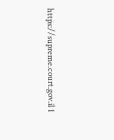https://supreme.court.gov.il 1